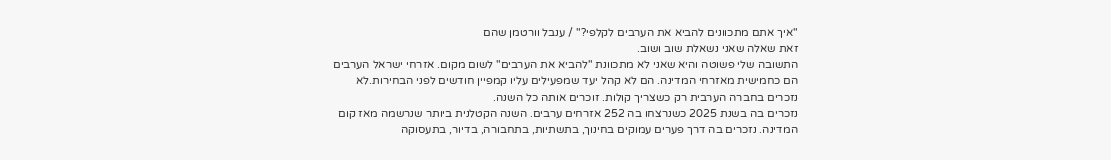"איך אתם מתכוונים להביא את הערבים לקלפי?" / ענבל וורטמן שהם
זאת שאלה שאני נשאלת שוב ושוב.
התשובה שלי פשוטה והיא שאני לא מתכוונת "להביא את הערבים" לשום מקום. אזרחי ישראל הערבים הם כחמישית מאזרחי המדינה. הם לא קהל יעד שמפעילים עליו קמפיין חודשים לפני הבחירות.לא נזכרים בחברה הערבית רק כשצריך קולות. זוכרים אותה כל השנה.
נזכרים בה בשנת 2025 כשנרצחו בה 252 אזרחים ערבים. השנה הקטלנית ביותר שנרשמה מאז קום המדינה. נזכרים בה דרך פערים עמוקים בחינוך, בתשתיות, בתחבורה, בדיור, בתעסוקה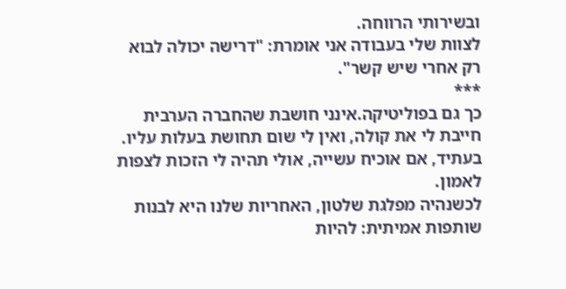ובשירותי הרווחה.
לצוות שלי בעבודה אני אומרת: "דרישה יכולה לבוא רק אחרי שיש קשר".
***
כך גם בפוליטיקה.אינני חושבת שהחברה הערבית חייבת לי את קולה, ואין לי שום תחושת בעלות עליו. בעתיד, אם אוכיח עשייה, אולי תהיה לי הזכות לצפות לאמון.
לכשנהיה מפלגת שלטון, האחריות שלנו היא לבנות שותפות אמיתית: להיות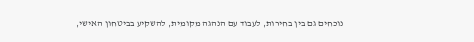נוכחים גם בין בחירות, לעבוד עם הנהגה מקומית, להשקיע בביטחון האישי,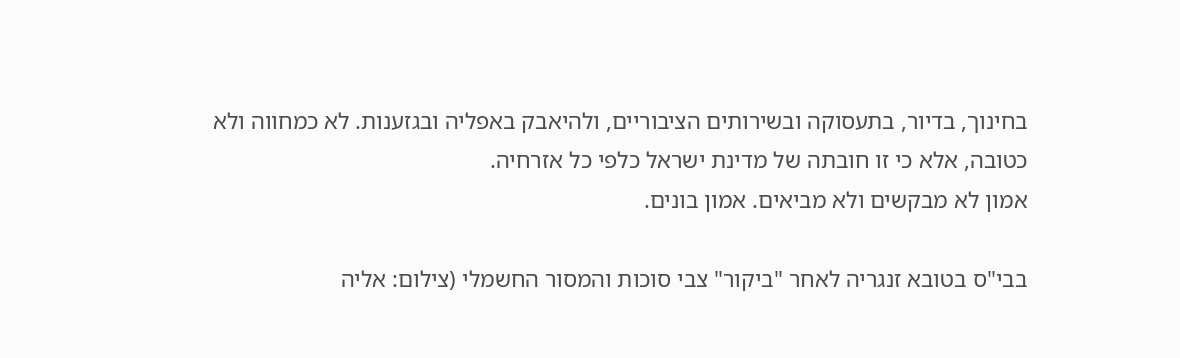בחינוך, בדיור, בתעסוקה ובשירותים הציבוריים, ולהיאבק באפליה ובגזענות. לא כמחווה ולא כטובה, אלא כי זו חובתה של מדינת ישראל כלפי כל אזרחיה.
אמון לא מבקשים ולא מביאים. אמון בונים.

בבי"ס בטובא זנגריה לאחר "ביקור" צבי סוכות והמסור החשמלי (צילום: אליה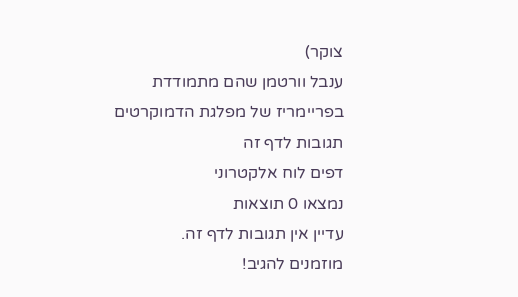צוקר)
ענבל וורטמן שהם מתמודדת בפריימריז של מפלגת הדמוקרטים
תגובות לדף זה
דפים לוח אלקטרוני
נמצאו 0 תוצאות
עדיין אין תגובות לדף זה.
מוזמנים להגיב!